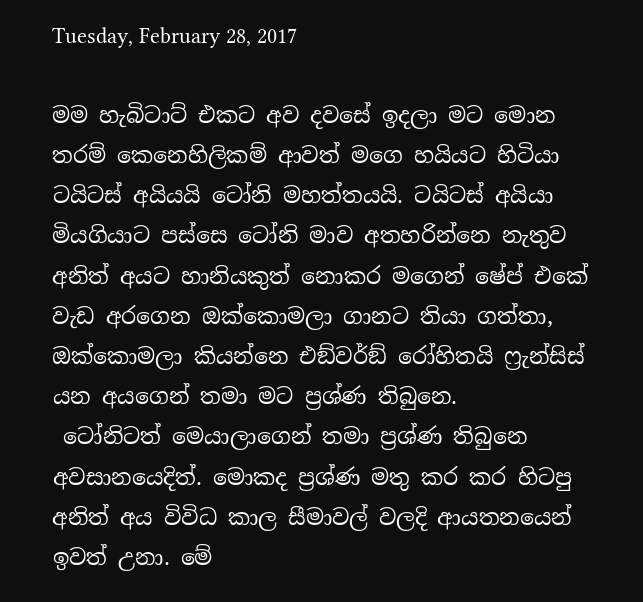Tuesday, February 28, 2017

මම හැබිටාට් එකට අව දවසේ ඉදලා මට මොන තරම් කෙනෙහිලිකම් ආවත් මගෙ හයියට හිටියා ටයිටස් අයියයි ටෝනි මහත්තයයි. ටයිටස් අයියා මියගියාට පස්සෙ ටෝනි මාව අතහරින්නෙ නැතුව අනිත් අයට හානියකුත් නොකර මගෙන් ෂේප් එකේ වැඩ අරගෙන ඔක්කොමලා ගානට තියා ගත්තා, ඔක්කොමලා කියන්නෙ එඞ්වර්ඞ් රෝහිතයි ෆ්‍රැන්සිස් යන අයගෙන් තමා මට ප්‍රශ්ණ තිබුනෙ.
 ටෝනිටත් මෙයාලාගෙන් තමා ප්‍රශ්ණ තිබුනෙ අවසානයෙදිත්. මොකද ප්‍රශ්ණ මතු කර කර හිටපු අනිත් අය විවිධ කාල සීමාවල් වලදි ආයතනයෙන් ඉවත් උනා. මේ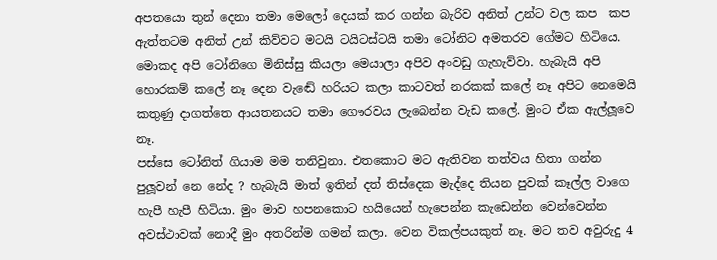අපතයො තුන් දෙනා තමා මෙලෝ දෙයක් කර ගන්න බැරිව අනිත් උන්ට වල කප  කප ඇත්තටම අනිත් උන් කිව්වට මටයි ටයිටස්ටයි තමා ටෝනිට අමතරව ගේමට හිටියෙ. මොකද අපි ටෝනිගෙ මිනිස්සු කියලා මෙයාලා අපිව අංවඩු ගැහැව්වා. හැබැයි අපි හොරකම් කලේ නෑ දෙන වැඬේ හරියට කලා කාටවත් නරකක් කලේ නෑ අපිට නෙමෙයි කතුණු දාගත්තෙ ආයතනයට තමා ගෞරවය ලැබෙන්න වැඩ කලේ. මුංට ඒක ඇල්ලූවෙ නෑ.
පස්සෙ ටෝනිත් ගියාම මම තනිවුනා. එතකොට මට ඇතිවන තත්වය හිතා ගන්න පුලූවන් නෙ නේද ? හැබැයි මාත් ඉතින් දත් තිස්දෙක මැද්දෙ තියන පුවක් කෑල්ල වාගෙ හැපී හැපී හිටියා. මුං මාව හපනකොට හයියෙන් හැපෙන්න කැඩෙන්න වෙන්වෙන්න අවස්ථාවක් නොදී මුං අතරින්ම ගමන් කලා. වෙන විකල්පයකුත් නෑ. මට තව අවුරුදු 4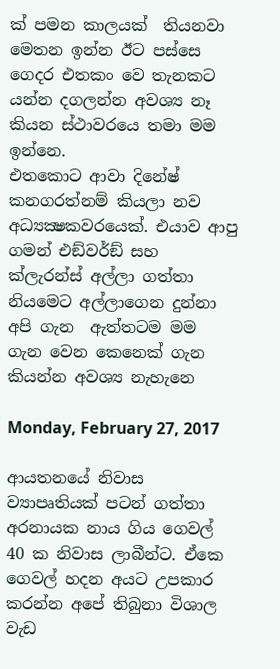ක් පමන කාලයක්  තියනවා මෙතන ඉන්න ඊට පස්සෙ ගෙදර එතකං වෙ තැනකට යන්න දගලන්න අවශ්‍ය නෑ කියන ස්ථාවරයෙ තමා මම ඉන්නෙ.
එතකොට ආවා දිනේෂ් කනගරත්නම් කියලා නව අධ්‍යක්‍ෂකවරයෙක්. එයාව ආපු ගමන් එඞ්වර්ඞ් සහ ක්ලැරන්ස් අල්ලා ගත්තා නියමෙට අල්ලාගෙන දුන්නා අපි ගැන  ඇත්තටම මම ගැන වෙන කෙනෙක් ගැන කියන්න අවශ්‍ය නැහැනෙ

Monday, February 27, 2017

ආයතනයේ නිවාස ව්‍යාපෘතියක් පටන් ගත්තා අරනායක නාය ගිය ගෙවල් 40 ක නිවාස ලාබීන්ට. ඒකෙ ගෙවල් හදන අයට උපකාර කරන්න අපේ තිබුනා විශාල වැඩ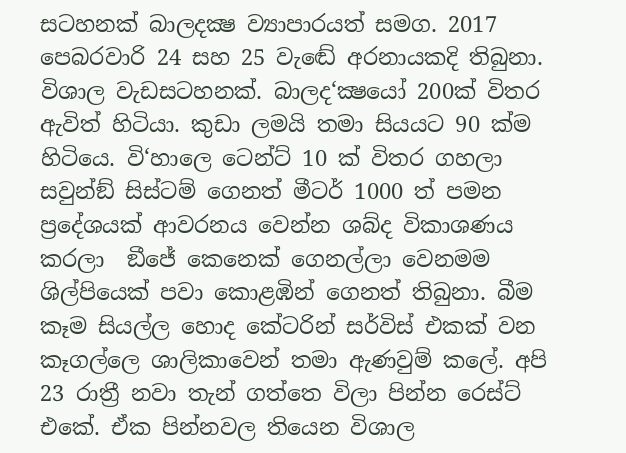සටහනක් බාලදක්‍ෂ ව්‍යාපාරයත් සමග. 2017 පෙබරවාරි 24 සහ 25 වැඬේ අරනායකදි තිබුනා. විශාල වැඩසටහනක්. බාලද‘ක්‍ෂයෝ 200ක් විතර ඇවිත් හිටියා. කුඩා ලමයි තමා සියයට 90 ක්ම හිටියෙ. වි‘හාලෙ ටෙන්ට් 10 ක් විතර ගහලා සවුන්ඞ් සිස්ටම් ගෙනත් මීටර් 1000 ත් පමන ප්‍රදේශයක් ආවරනය වෙන්න ශබ්ද විකාශණය කරලා  ඞීජේ කෙනෙක් ගෙනල්ලා වෙනමම ශිල්පියෙක් පවා කොළඹින් ගෙනත් තිබුනා. බීම කෑම සියල්ල හොද කේටරින් සර්විස් එකක් වන කෑගල්ලෙ ශාලිකාවෙන් තමා ඇණවුම් කලේ. අපි 23 රාත්‍රී නවා තැන් ගත්තෙ විලා පින්න රෙස්ට් එකේ. ඒක පින්නවල තියෙන විශාල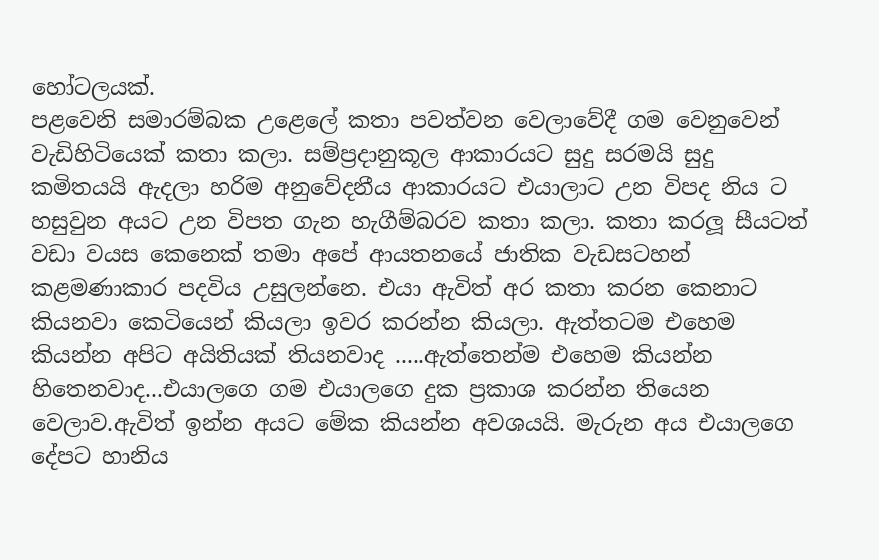හෝටලයක්.
පළවෙනි සමාරම්බක උළෙලේ කතා පවත්වන වෙලාවේදී ගම වෙනුවෙන් වැඩිහිටියෙක් කතා කලා. සම්ප්‍රදානුකූල ආකාරයට සුදු සරමයි සුදු කමිතයයි ඇදලා හරිම අනුවේදනීය ආකාරයට එයාලාට උන විපද නිය ට හසුවුන අයට උන විපත ගැන හැගීම්බරව කතා කලා. කතා කරලූ සීයටත් වඩා වයස කෙනෙක් තමා අපේ ආයතනයේ ජාතික වැඩසටහන් කළමණාකාර පදවිය උසුලන්නෙ. එයා ඇවිත් අර කතා කරන කෙනාට කියනවා කෙටියෙන් කියලා ඉවර කරන්න කියලා. ඇත්තටම එහෙම කියන්න අපිට අයිතියක් තියනවාද .....ඇත්තෙන්ම එහෙම කියන්න හිතෙනවාද...එයාලගෙ ගම එයාලගෙ දුක ප්‍රකාශ කරන්න තියෙන වෙලාව.ඇවිත් ඉන්න අයට මේක කියන්න අවශයයි. මැරුන අය එයාලගෙ දේපට හානිය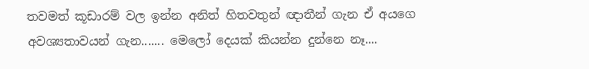තවමත් කූඩාරම් වල ඉන්න අනිත් හිතවතුන් ඥාතීන් ගැන ඒ අයගෙ අවශ්‍යතාවයන් ගැන....... මෙලෝ දෙයක් කියන්න දුන්නෙ නෑ....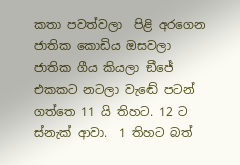කතා පවත්වලා  පිළි අරගෙන ජාතික කොඩිය ඔසවලා ජාතික ගීය කියලා ඞීජේ එකකට නටලා වැඬේ පටන් ගත්තෙ 11 යි තිහට. 12 ට ස්නැක් ආවා.  1 තිහට බත්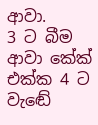ආවා.
3 ට බීම ආවා කේක් එක්ක 4 ට වැඬේ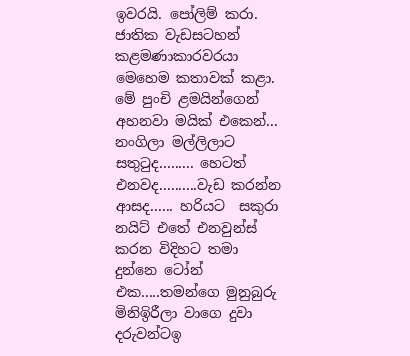ඉවරයි. පෝලිම් කරා. ජාතික වැඩසටහන් කළමණාකාරවරයා මෙහෙම කතාවක් කළා. මේ පුංචි ළමයින්ගෙන් අහනවා මයික් එකෙන්... නංගිලා මල්ලිලාට සතුටුද......... හෙටත් එනවද..........වැඩ කරන්න ආසද...... හරියට  සකුරා නයිට් එතේ එනවුන්ස් කරන විදිහට තමා දුන්නෙ ටෝන් එක.....තමන්ගෙ මුනුබුරු මිනිඉිරීලා වාගෙ දුවා දරුවන්ටඉ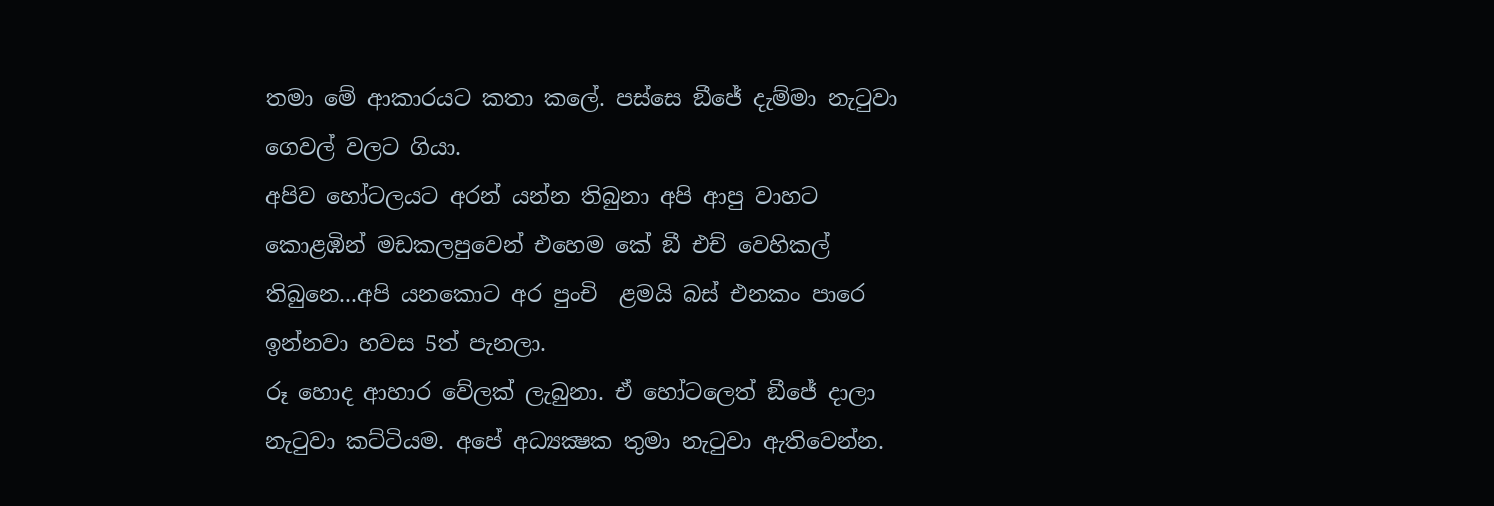තමා මේ ආකාරයට කතා කලේ. පස්සෙ ඞීජේ දැම්මා නැටුවා ගෙවල් වලට ගියා.
අපිව හෝටලයට අරන් යන්න තිබුනා අපි ආපු වාහට කොළඹින් මඩකලපුවෙන් එහෙම කේ ඞී එච් වෙහිකල් තිබුනෙ...අපි යනකොට අර පුංචි  ළමයි බස් එනකං පාරෙ ඉන්නවා හවස 5ත් පැනලා.
රූ හොද ආහාර වේලක් ලැබුනා. ඒ හෝටලෙත් ඞීජේ දාලා නැටුවා කට්ටියම. අපේ අධ්‍යක්‍ෂක තුමා නැටුවා ඇතිවෙන්න.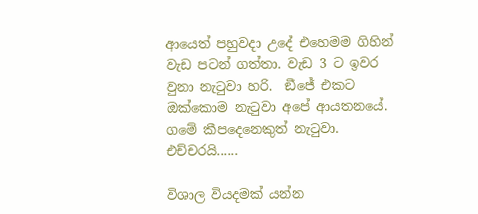ආයෙත් පහුවදා උදේ එහෙමම ගිහින් වැඩ පටන් ගත්තා. වැඩ 3 ට ඉවර වුනා නැටුවා හරි.  ඞීජේ එකට ඔක්කොම නැටුවා අපේ ආයතනයේ. ගමේ කීපදෙනෙකුත් නැටුවා.
එච්චරයි......

විශාල වියදමක් යන්න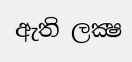ඇති ලක්‍ෂ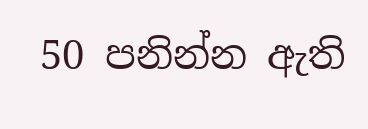50 පනින්න ඇති